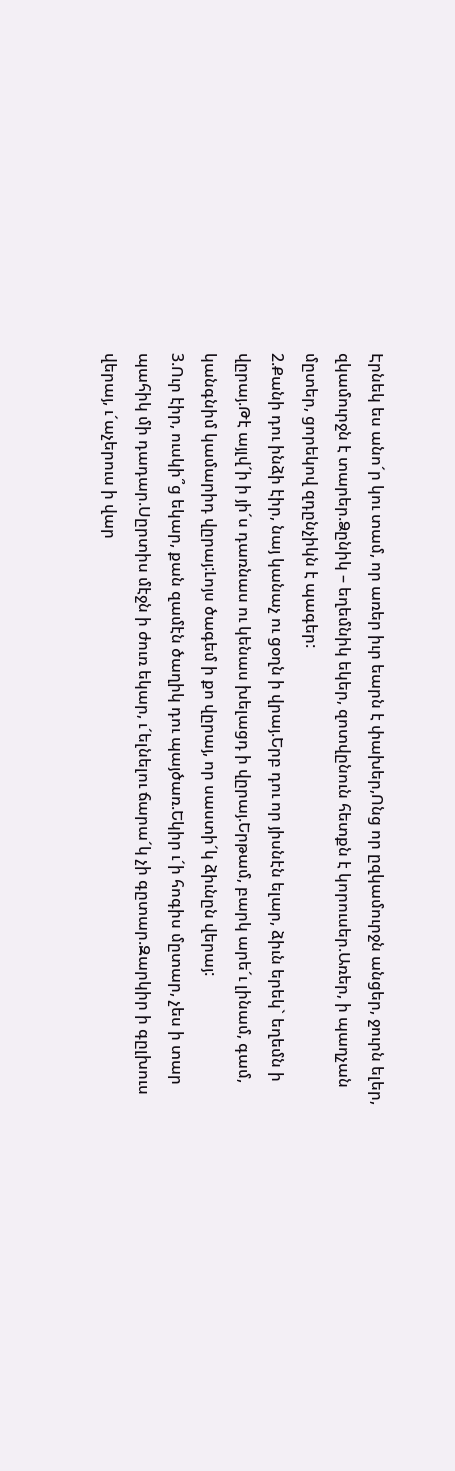Էրնեկ ես անո´ր կու տամ, որ առեր իւր եարն է փախեր,Ոնց որ ըզկամուրջն անցեր, ջուրն ելեր, զկամուրջն է տարեր.Ձընիկ – եղեմնիկ եկեր, զոտվընուն հետքն է կորուսեր.Առեր, ի պաղչան մըտեր, ցորեկով զդընչիկն է պագեր:
2.Քանի դու ինձի էիր, նայ կանաչ ու ցօղն ի վրայ.Երբ դու որ յիսնէն ելար, ձիւն երեկ` եղեմն ի վըրայ.Թէ այլվ´ի ի յի´ս դառնաս ու կենաս խելացդ ի վըրայ.Երթամ, բարկ արե´ւ լինամ, գամ, կանգնիմ կամարիդ վըրայ:Լոյս ծագեմ ի քո վըրայ, որ սաստի´կ ձիւնըն վերայ:
3.Ուր էիր, ուսկի՞ց եկար, քան զամէն ծաղիկ դու պայծառ.Եկիր ւ´ի հոգիս մըտար, չես ի տար պահիկ մի դադար.Սըրտիս մէջն ի ժուռ եկար, ւ´ելնելու ճարա´կ չի գըտար.Զարկիր ի գըլխուս վերայ, ւ´աչերուս ի վար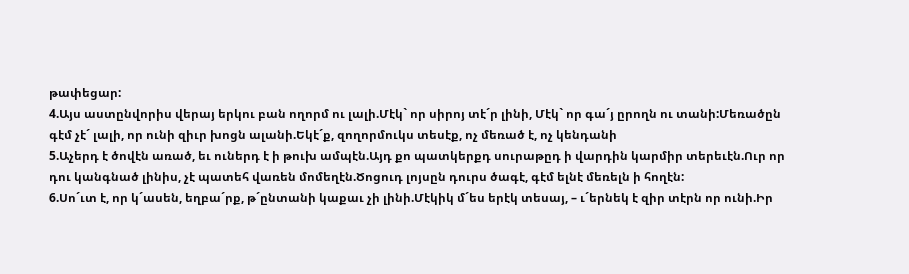թափեցար:
4.Այս աստընվորիս վերայ երկու բան ողորմ ու լալի.Մէկ` որ սիրոյ տէ´ր լինի, Մէկ` որ գա´յ ըրողն ու տանի:Մեռածըն գէմ չէ´ լալի, որ ունի զիւր խոցն ալանի.Եկէ´ք, զողորմուկս տեսէք, ոչ մեռած է, ոչ կենդանի
5.Աչերդ է ծովէն առած, եւ ուներդ է ի թուխ ամպէն.Այդ քո պատկերքդ սուրաթըդ ի վարդին կարմիր տերեւէն.Ուր որ դու կանգնած լինիս, չէ պատեհ վառեն մոմեղէն.Ծոցուդ լոյսըն դուրս ծագէ, գէմ ելնէ մեռելն ի հողէն:
6.Սո´ւտ է, որ կ´ասեն, եղբա´րք, թ´ընտանի կաքաւ չի լինի.Մէկիկ մ´ես երէկ տեսայ, – ւ´երնեկ է զիր տէրն որ ունի.Իր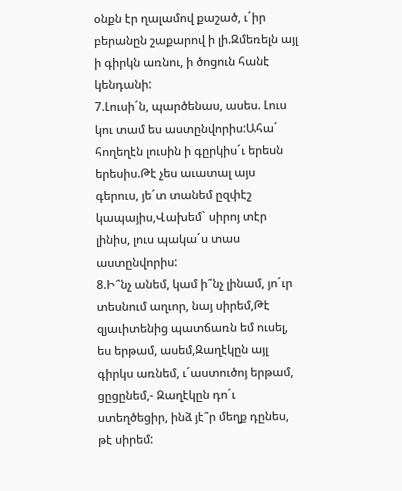օնքն էր ղալամով քաշած, ւ´իր բերանըն շաքարով ի լի.Զմեռելն այլ ի գիրկն առնու, ի ծոցուն հանէ կենդանի:
7.Լուսի´ն, պարծենաս, ասես. Լուս կու տամ ես աստընվորիս:Ահա´ հողեղէն լուսին ի գըրկիս´ւ երեսն երեսիս.Թէ չես աւատալ այս գերուս, յե´տ տանեմ ըզփէշ կապայիս,Վախեմ` սիրոյ տէր լինիս, լուս պակա´ս տաս աստընվորիս:
8.Ի՞նչ անեմ, կամ ի՞նչ լինամ, յո´ւր տեսնում աղւոր, նայ սիրեմ,Թէ զյաւիտենից պատճառն եմ ուսել, ես երթամ, ասեմ,Զաղէկըն այլ գիրկս առնեմ, ւ´աստուծոյ երթամ, ցըցընեմ,- Զաղէկըն դո´ւ ստեղծեցիր, ինձ յէ՞ր մեղք դընես, թէ սիրեմ: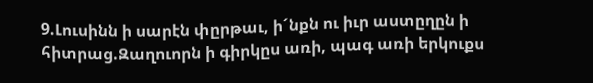9.Լուսինն ի սարէն փըրթաւ, ի´նքն ու իւր աստըղըն ի հիտրաց.Զաղուորն ի գիրկըս առի, պագ առի երկուքս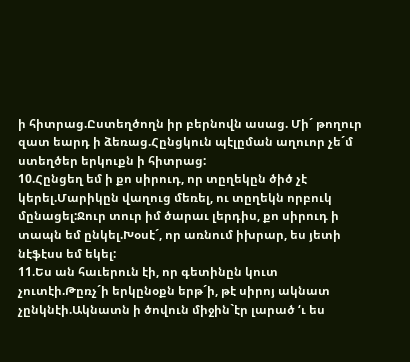ի հիտրաց.Ըստեղծողն իր բերնովն ասաց. Մի´ թողուր զատ եարդ ի ձեռաց.Հընցկուն պէլըման աղուոր չե´մ ստեղծեր երկուքն ի հիտրաց:
10.Հընցեղ եմ ի քո սիրուդ, որ տըղեկըն ծիծ չէ կերել.Մարիկըն վաղուց մեռել, ու տըղեկն որբուկ մընացել:Ջուր տուր իմ ծարաւ լերդիս, քո սիրուդ ի տապն եմ ընկել.Խօսէ´, որ առնում իխրար, ես յետի նէֆէսս եմ եկել:
11.Ես ան հաւերուն էի, որ գետինըն կուտ չուտէի.Թըռչ´ի երկընօքն երթ´ի, թէ սիրոյ ակնատ չընկնէի.Ակնատն ի ծովուն միջին`էր լարած ‘ւ ես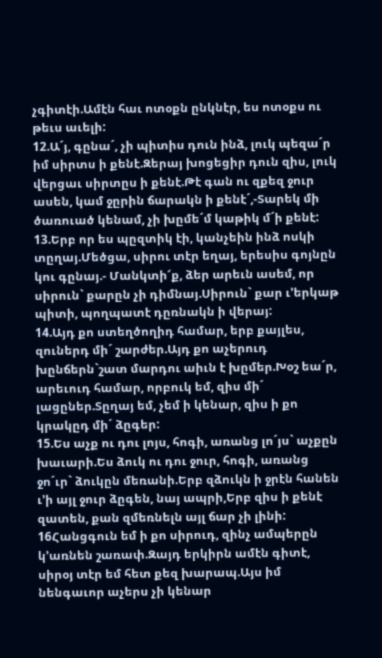չգիտէի.Ամէն հաւ ոտօքն ընկնէր, ես ոտօքս ու թեւս աւելի:
12.Ա´յ, գընա´, չի պիտիս դուն ինձ, լուկ պեզա´ր իմ սիրտս ի քենէ.Զերայ խոցեցիր դուն զիս, լուկ վերցաւ սիրտըս ի քենէ.Թէ գան ու զքեզ ջուր ասեն, կամ ջըրին ճարակն ի քենէ´,-Տարեկ մի ծառուած կենամ, չի խըմե´մ կաթիկ մ´ի քենէ:
13.Երբ որ ես պըզտիկ էի, կանչեին ինձ ոսկի տըղայ.Մեծցա, սիրու տէր եղայ, երեսիս գոյնըն կու գընայ.- Մանկտի՜ք, ձեր արեւն ասեմ, որ սիրուն` քարըն չի դիմնայ.Սիրուն` քար ւ’երկաթ պիտի, պողպատէ դըռնակն ի վերայ:
14.Այդ քո ստեղծողիդ համար, երբ քայլես, զուներդ մի´ շարժեր.Այդ քո աչերուդ խընճերն`շատ մարդու աիւն է խըմեր.Խօշ եա´ր, արեւուդ համար, որբուկ եմ, զիս մի´ լացըներ.Տըղայ եմ, չեմ ի կենար, զիս ի քո կրակըդ մի´ ձըգեր:
15.Ես աչք ու դու լոյս, հոգի, առանց լո´յս` աչքըն խաւարի.Ես ձուկ ու դու ջուր, հոգի, առանց ջո´ւր` ձուկըն մեռանի.Երբ զձուկն ի ջրէն հանեն ւ’ի այլ ջուր ձըգեն, նայ ապրի,Երբ զիս ի քենէ զատեն, քան զմեռնելն այլ ճար չի լինի:
16Հանցգուն եմ ի քո սիրուդ, զինչ ամպերըն կ’առնեն շառափ.Զայդ երկիրն ամէն գիտէ, սիրօյ տէր եմ հետ քեզ խարապ.Այս իմ նենգաւոր աչերս չի կենար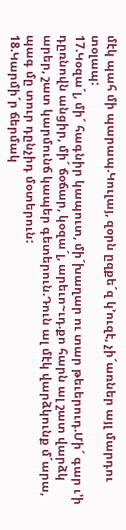մէկ պահ մի պարապ.Կուլայ, զօրն ըզքե´զ կ’ուզէ, չի´առներ այլ մարդու տօլապ:
17.Կօզա´լ, մի´ հագնիր կապուտ, մի´խաղար ու տար թեւերուդ.Մի´ գար ւ’ի դըռնովն անցիր, մի´ ճօճար, կօզա´լ, արեւո~ւդ.քո հարն ալ շատ վարձկ արեր, շատ կարմունճ կապեր գետերուն.Դուն ալ մէկ վարձկունք մ´արա, պագ մը տուր դընչիդ մօտերուն:
18.Կարմի´ր ճերմակ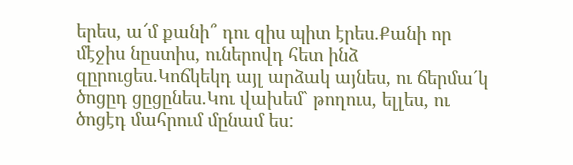երես, ա՜մ քանի՞ դու զիս պիտ էրես.Քանի որ մէջիս նըստիս, ուներովդ հետ ինձ զըրուցես.Կոճկեկդ այլ արձակ այնես, ու ճերմա´կ ծոցըդ ցըցընես.Կու վախեմ` թողուս, ելլես, ու ծոցէդ մահրում մընամ ես: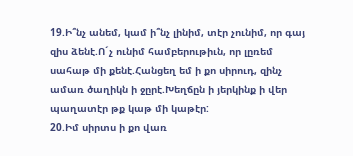19.Ի՞նչ անեմ, կամ ի՞նչ լինիմ, տէր չունիմ, որ գայ զիս ձենէ.Ո´չ ունիմ համբերութիւն, որ լըռեմ սահաթ մի քենէ.Հանցեղ եմ ի քո սիրուդ, զինչ ամառ ծաղիկն ի ջըրէ.Խեղճըն ի յերկինք ի վեր պաղատէր թք կաթ մի կաթէր:
20.Իմ սիրտս ի քո վառ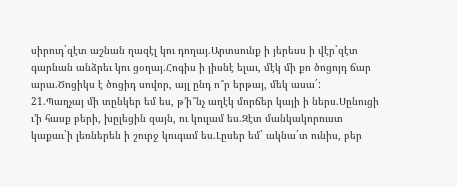սիրուդ`զէտ աշնան ղազէլ կու դողայ.Արտսունք ի յերեսս ի վէր`զէտ գարնան անձրեւ կու ցօղայ.Հոգիս ի յիսնէ ելաւ, մէկ մի քո ծոցոյդ ճար արա.Ծոցիկս է ծոցիդ սովոր, այլ ընդ ո՞ր երթայ, մեկ ասա´:
21.Պաղչայ մի տընկեր եմ ես, թ’ի՞նչ աղէկ մորճեր կայի ի ներս.Սընուցի ւ’ի հասք բերի, խըլեցին զայն, ու կուլամ ես.Զէտ մանկակորուստ կաքաւ`ի լեռներեն ի շուրջ կուգամ ես.Լըսեր եմ` ակնա´տ ունիս, բեր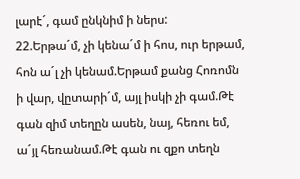լարէ´, գամ ընկնիմ ի ներս:
22.Երթա´մ, չի կենա´մ ի հոս, ուր երթամ, հոն ա´լ չի կենամ.Երթամ քանց Հոռոմն ի վար, վըտարի´մ, այլ իսկի չի գամ.Թէ գան զիմ տեղըն ասեն, նայ, հեռու եմ, ա´յլ հեռանամ.Թէ գան ու զքո տեղն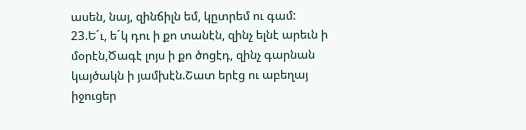ասեն, նայ, զինճիլն եմ, կըտրեմ ու գամ:
23.Ե´ւ, ե´կ դու ի քո տանէն, զինչ ելնէ արեւն ի մօրէն,Ծագէ լոյս ի քո ծոցէդ, զինչ գարնան կայծակն ի յամխէն.Շատ երէց ու աբեղայ իջուցեր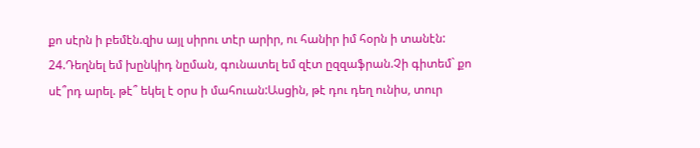քո սէրն ի բեմէն.զիս այլ սիրու տէր արիր, ու հանիր իմ հօրն ի տանէն:
24.Դեղնել եմ խընկիդ նըման, գունատել եմ զէտ ըզզաֆրան.Չի գիտեմ` քո սէ՞րդ արել. թէ՞ եկել է օրս ի մահուան:Ասցին, թէ դու դեղ ունիս, տուր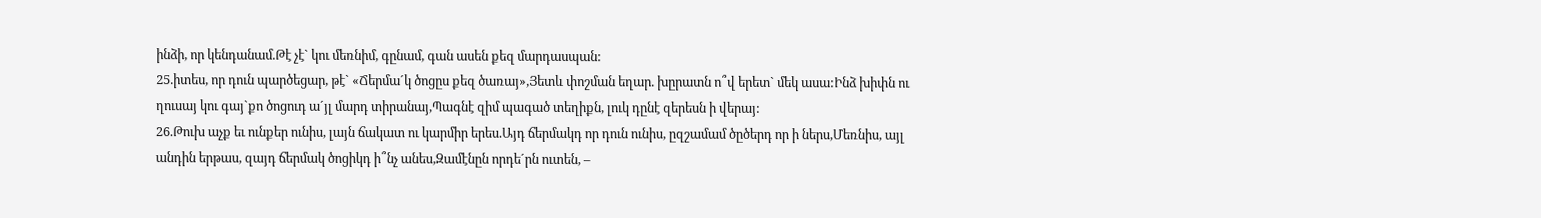ինձի, որ կենդանամ.Թէ չէ` կու մեռնիմ, գընամ, գան ասեն քեզ մարդասպան:
25.իտես, որ դուն պարծեցար, թէ` «Ճերմա´կ ծոցըս քեզ ծառայ»,Յետև փոշման եղար. խըրատն ո՞վ երետ` մեկ ասա:Ինձ խիփն ու ղուսայ կու գայ`քո ծոցուդ ա´յլ մարդ տիրանայ,Պագնէ զիմ պագած տեղիքն, լուկ դընէ զերեսն ի վերայ:
26.Թուխ աչք եւ ունքեր ունիս, լայն ճակատ ու կարմիր երես.Այդ ճերմակդ որ դուն ունիս, ըզշամամ ծըծերդ որ ի ներս,Մեռնիս, այլ անդին երթաս, զայդ ճերմակ ծոցիկդ ի՞նչ անես,Զամէնըն որդե´րն ուտեն, –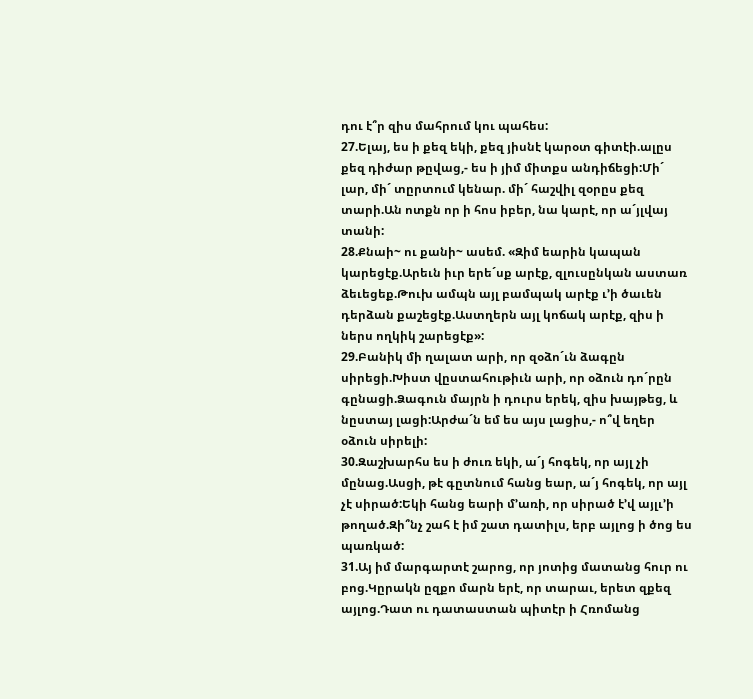դու է՞ր զիս մահրում կու պահես:
27.Ելայ, ես ի քեզ եկի, քեզ յիսնէ կարօտ գիտէի.ալըս քեզ դիժար թըվաց,- ես ի յիմ միտքս անդիճեցի:Մի´ լար, մի´ տըրտում կենար. մի´ հաշվիլ զօրըս քեզ տարի.Ան ոտքն որ ի հոս իբեր, նա կարէ, որ ա´յլվայ տանի:
28.Քնաի~ ու քանի~ ասեմ. «Զիմ եարին կապան կարեցէք.Արեւն իւր երե´սք արէք, զլուսընկան աստառ ձեւեցեք.Թուխ ամպն այլ բամպակ արէք ւ’ի ծաւեն դերձան քաշեցէք.Աստղերն այլ կոճակ արէք, զիս ի ներս ողկիկ շարեցէք»:
29.Բանիկ մի ղալատ արի, որ զօձո´ւն ձագըն սիրեցի.Խիստ վըստահութիւն արի, որ օձուն դո´րըն գընացի.Ձագուն մայրն ի դուրս երեկ, զիս խայթեց, և նըստայ լացի:Արժա´ն եմ ես այս լացիս,- ո՞վ եղեր օձուն սիրելի:
30.Զաշխարհս ես ի ժուռ եկի, ա´յ հոգեկ, որ այլ չի մընաց.Ասցի, թէ գըտնում հանց եար, ա´յ հոգեկ, որ այլ չէ սիրած:Եկի հանց եարի մ’առի, որ սիրած է’վ այլւ’ի թողած.Զի՞նչ շահ է իմ շատ դատիլս, երբ այլոց ի ծոց ես պառկած:
31.Այ իմ մարգարտէ շարոց, որ յոտից մատանց հուր ու բոց.Կըրակն ըզքո մարն երէ, որ տարաւ, երետ զքեզ այլոց.Դատ ու դատաստան պիտէր ի Հռոմանց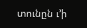տունըն ւ’ի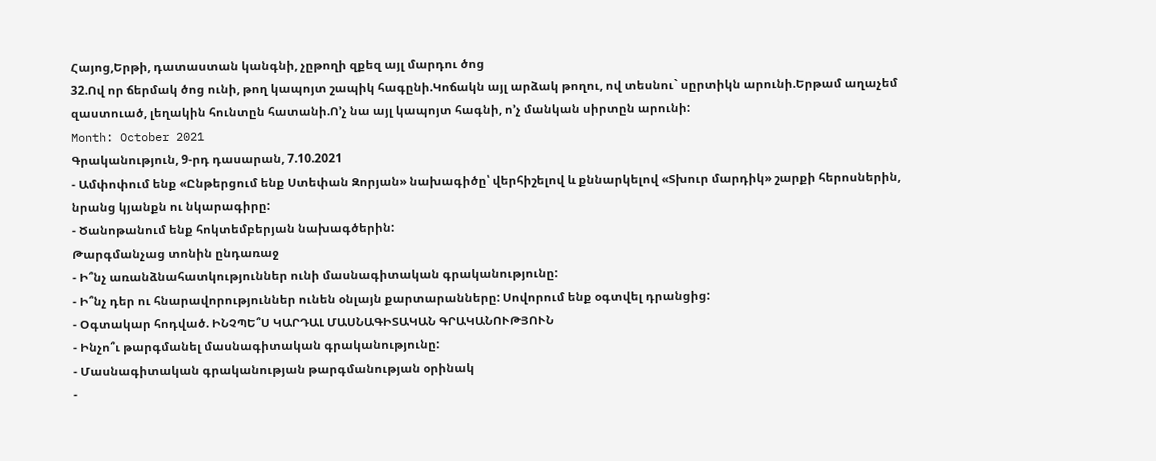Հայոց,Երթի, դատաստան կանգնի, չըթողի զքեզ այլ մարդու ծոց
32.Ով որ ճերմակ ծոց ունի, թող կապոյտ շապիկ հագընի.Կոճակն այլ արձակ թողու, ով տեսնու` սըրտիկն արունի.Երթամ աղաչեմ զաստուած, լեղակին հունտըն հատանի.Ո’չ նա այլ կապոյտ հագնի, ո’չ մանկան սիրտըն արունի:
Month: October 2021
Գրականություն, 9-րդ դասարան, 7.10.2021
- Ամփոփում ենք «Ընթերցում ենք Ստեփան Զորյան» նախագիծը՝ վերհիշելով և քննարկելով «Տխուր մարդիկ» շարքի հերոսներին, նրանց կյանքն ու նկարագիրը:
- Ծանոթանում ենք հոկտեմբերյան նախագծերին:
Թարգմանչաց տոնին ընդառաջ
- Ի՞նչ առանձնահատկություններ ունի մասնագիտական գրականությունը:
- Ի՞նչ դեր ու հնարավորություններ ունեն օնլայն քարտարանները: Սովորում ենք օգտվել դրանցից:
- Օգտակար հոդված. ԻՆՉՊԵ՞Ս ԿԱՐԴԱԼ ՄԱՍՆԱԳԻՏԱԿԱՆ ԳՐԱԿԱՆՈՒԹՅՈՒՆ
- Ինչո՞ւ թարգմանել մասնագիտական գրականությունը:
- Մասնագիտական գրականության թարգմանության օրինակ
-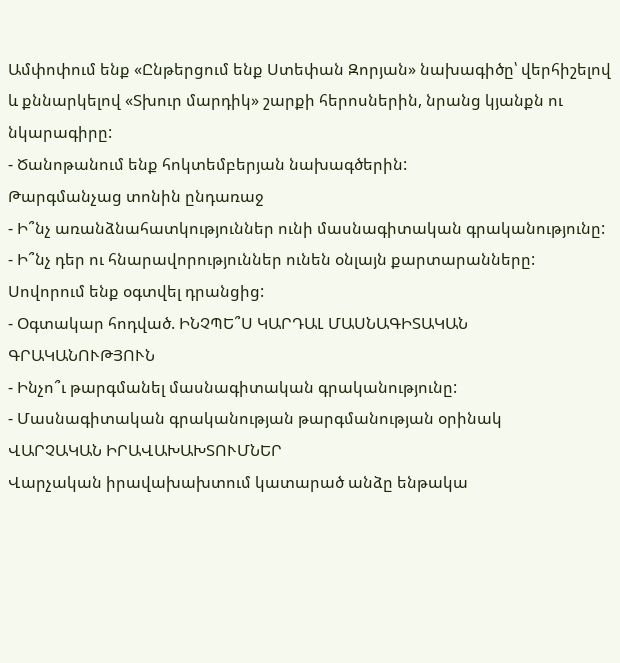Ամփոփում ենք «Ընթերցում ենք Ստեփան Զորյան» նախագիծը՝ վերհիշելով և քննարկելով «Տխուր մարդիկ» շարքի հերոսներին, նրանց կյանքն ու նկարագիրը:
- Ծանոթանում ենք հոկտեմբերյան նախագծերին:
Թարգմանչաց տոնին ընդառաջ
- Ի՞նչ առանձնահատկություններ ունի մասնագիտական գրականությունը:
- Ի՞նչ դեր ու հնարավորություններ ունեն օնլայն քարտարանները: Սովորում ենք օգտվել դրանցից:
- Օգտակար հոդված. ԻՆՉՊԵ՞Ս ԿԱՐԴԱԼ ՄԱՍՆԱԳԻՏԱԿԱՆ ԳՐԱԿԱՆՈՒԹՅՈՒՆ
- Ինչո՞ւ թարգմանել մասնագիտական գրականությունը:
- Մասնագիտական գրականության թարգմանության օրինակ
ՎԱՐՉԱԿԱՆ ԻՐԱՎԱԽԱԽՏՈՒՄՆԵՐ
Վարչական իրավախախտում կատարած անձը ենթակա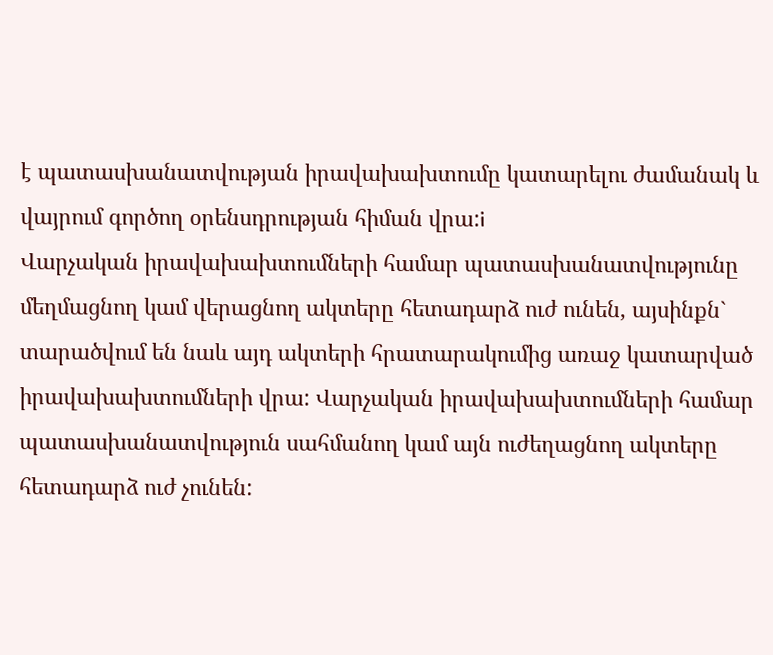է պատասխանատվության իրավախախտումը կատարելու ժամանակ և վայրում գործող օրենսդրության հիման վրա:i
Վարչական իրավախախտումների համար պատասխանատվությունը մեղմացնող կամ վերացնող ակտերը հետադարձ ուժ ունեն, այսինքն` տարածվում են նաև այդ ակտերի հրատարակումից առաջ կատարված իրավախախտումների վրա: Վարչական իրավախախտումների համար պատասխանատվություն սահմանող կամ այն ուժեղացնող ակտերը հետադարձ ուժ չունեն: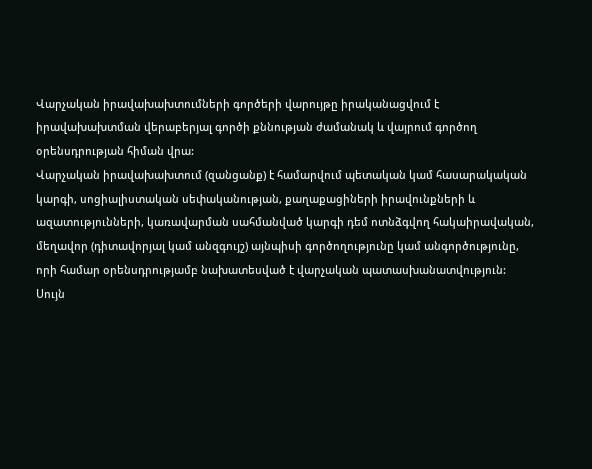Վարչական իրավախախտումների գործերի վարույթը իրականացվում է իրավախախտման վերաբերյալ գործի քննության ժամանակ և վայրում գործող օրենսդրության հիման վրա:
Վարչական իրավախախտում (զանցանք) է համարվում պետական կամ հասարակական կարգի, սոցիալիստական սեփականության, քաղաքացիների իրավունքների և ազատությունների, կառավարման սահմանված կարգի դեմ ոտնձգվող հակաիրավական, մեղավոր (դիտավորյալ կամ անզգույշ) այնպիսի գործողությունը կամ անգործությունը, որի համար օրենսդրությամբ նախատեսված է վարչական պատասխանատվություն:
Սույն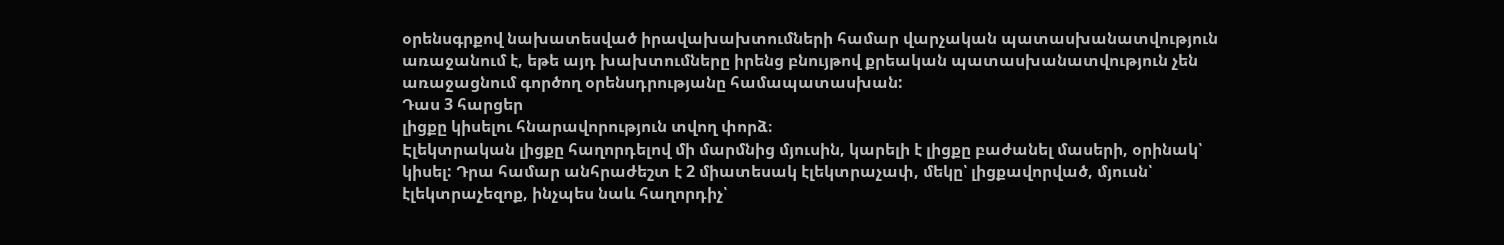օրենսգրքով նախատեսված իրավախախտումների համար վարչական պատասխանատվություն առաջանում է, եթե այդ խախտումները իրենց բնույթով քրեական պատասխանատվություն չեն առաջացնում գործող օրենսդրությանը համապատասխան:
Դաս 3 հարցեր
լիցքը կիսելու հնարավորություն տվող փորձ։
Էլեկտրական լիցքը հաղորդելով մի մարմնից մյուսին, կարելի է լիցքը բաժանել մասերի, օրինակ՝ կիսել: Դրա համար անհրաժեշտ է 2 միատեսակ էլեկտրաչափ, մեկը՝ լիցքավորված, մյուսն՝ էլեկտրաչեզոք, ինչպես նաև հաղորդիչ՝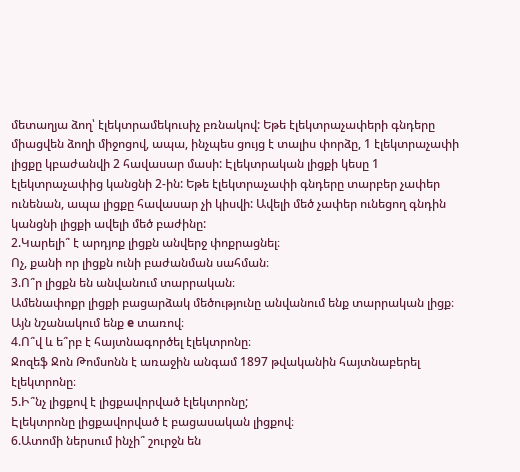մետաղյա ձող՝ էլեկտրամեկուսիչ բռնակով: Եթե էլեկտրաչափերի գնդերը միացվեն ձողի միջոցով, ապա, ինչպես ցույց է տալիս փորձը, 1 էլեկտրաչափի լիցքը կբաժանվի 2 հավասար մասի: Էլեկտրական լիցքի կեսը 1 էլեկտրաչափից կանցնի 2-ին: Եթե էլեկտրաչափի գնդերը տարբեր չափեր ունենան, ապա լիցքը հավասար չի կիսվի: Ավելի մեծ չափեր ունեցող գնդին կանցնի լիցքի ավելի մեծ բաժինը:
2.Կարելի՞ է արդյոք լիցքն անվերջ փոքրացնել։
Ոչ, քանի որ լիցքն ունի բաժանման սահման։
3.Ո՞ր լիցքն են անվանում տարրական։
Ամենափոքր լիցքի բացարձակ մեծությունը անվանում ենք տարրական լիցք։ Այն նշանակում ենք e տառով։
4.Ո՞վ և ե՞րբ է հայտնագործել էլեկտրոնը։
Ջոզեֆ Ջոն Թոմսոնն է առաջին անգամ 1897 թվականին հայտնաբերել էլեկտրոնը։
5.Ի՞նչ լիցքով է լիցքավորված էլեկտրոնը;
Էլեկտրոնը լիցքավորված է բացասական լիցքով։
6.Ատոմի ներսում ինչի՞ շուրջն են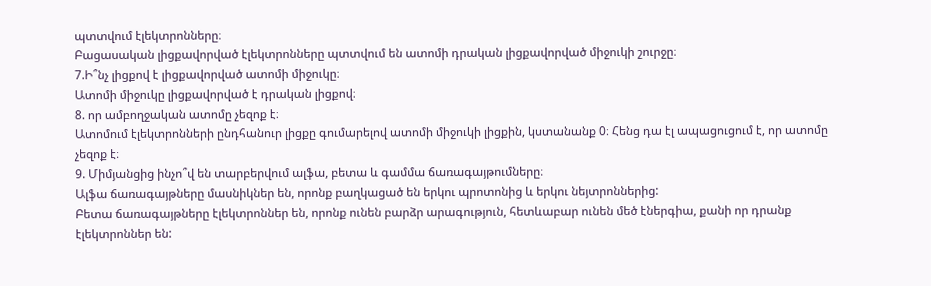պտտվում էլեկտրոնները։
Բացասական լիցքավորված էլեկտրոնները պտտվում են ատոմի դրական լիցքավորված միջուկի շուրջը։
7.Ի՞նչ լիցքով է լիցքավորված ատոմի միջուկը։
Ատոմի միջուկը լիցքավորված է դրական լիցքով։
8. որ ամբողջական ատոմը չեզոք է։
Ատոմում էլեկտրոնների ընդհանուր լիցքը գումարելով ատոմի միջուկի լիցքին, կստանանք 0։ Հենց դա էլ ապացուցում է, որ ատոմը չեզոք է։
9. Միմյանցից ինչո՞վ են տարբերվում ալֆա, բետա և գամմա ճառագայթումները։
Ալֆա ճառագայթները մասնիկներ են, որոնք բաղկացած են երկու պրոտոնից և երկու նեյտրոններից:
Բետա ճառագայթները էլեկտրոններ են, որոնք ունեն բարձր արագություն, հետևաբար ունեն մեծ էներգիա, քանի որ դրանք էլեկտրոններ են: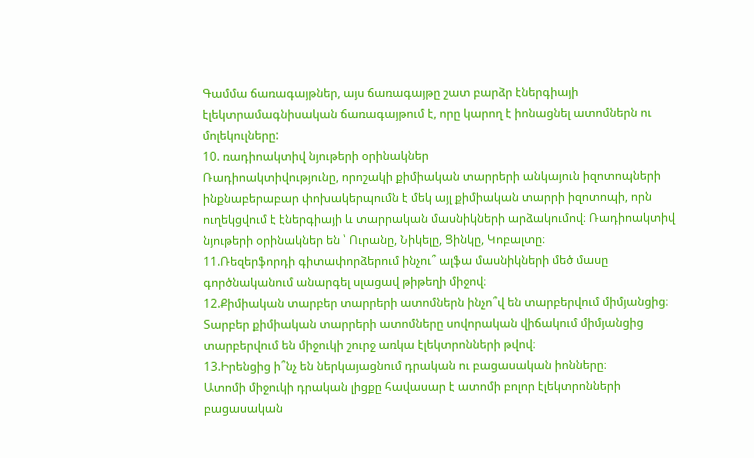Գամմա ճառագայթներ, այս ճառագայթը շատ բարձր էներգիայի էլեկտրամագնիսական ճառագայթում է, որը կարող է իոնացնել ատոմներն ու մոլեկուլները:
10. ռադիոակտիվ նյութերի օրինակներ
Ռադիոակտիվությունը, որոշակի քիմիական տարրերի անկայուն իզոտոպների ինքնաբերաբար փոխակերպումն է մեկ այլ քիմիական տարրի իզոտոպի, որն ուղեկցվում է էներգիայի և տարրական մասնիկների արձակումով։ Ռադիոակտիվ նյութերի օրինակներ են ՝ Ուրանը, Նիկելը, Ցինկը, Կոբալտը։
11.Ռեզերֆորդի գիտափորձերում ինչու՞ ալֆա մասնիկների մեծ մասը գործնականում անարգել սլացավ թիթեղի միջով։
12.Քիմիական տարբեր տարրերի ատոմներն ինչո՞վ են տարբերվում միմյանցից։
Տարբեր քիմիական տարրերի ատոմները սովորական վիճակում միմյանցից տարբերվում են միջուկի շուրջ առկա էլեկտրոնների թվով։
13.Իրենցից ի՞նչ են ներկայացնում դրական ու բացասական իոնները։
Ատոմի միջուկի դրական լիցքը հավասար է ատոմի բոլոր էլեկտրոնների բացասական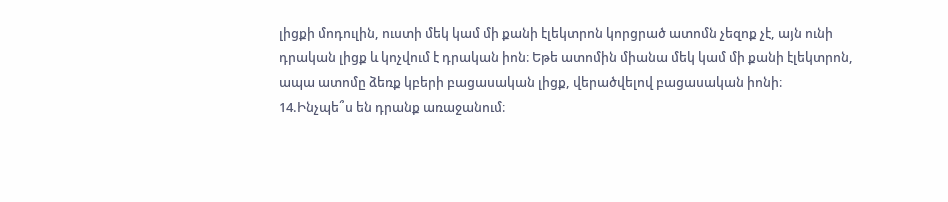լիցքի մոդուլին, ուստի մեկ կամ մի քանի էլեկտրոն կորցրած ատոմն չեզոք չէ, այն ունի դրական լիցք և կոչվում է դրական իոն։ Եթե ատոմին միանա մեկ կամ մի քանի էլեկտրոն, ապա ատոմը ձեռք կբերի բացասական լիցք, վերածվելով բացասական իոնի։
14.Ինչպե՞ս են դրանք առաջանում։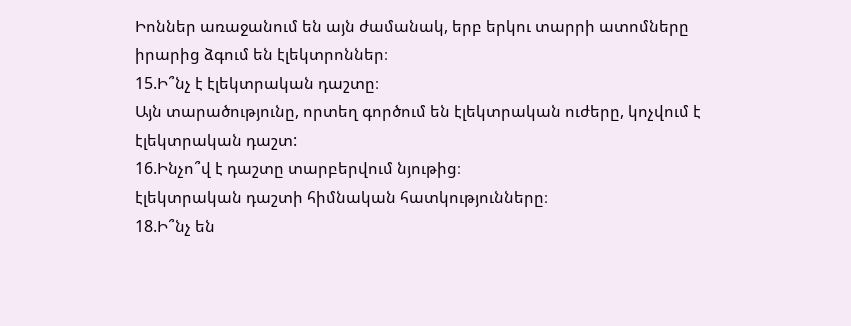Իոններ առաջանում են այն ժամանակ, երբ երկու տարրի ատոմները իրարից ձգում են էլեկտրոններ։
15.Ի՞նչ է էլեկտրական դաշտը։
Այն տարածությունը, որտեղ գործում են էլեկտրական ուժերը, կոչվում է էլեկտրական դաշտ:
16.Ինչո՞վ է դաշտը տարբերվում նյութից։
էլեկտրական դաշտի հիմնական հատկությունները։
18.Ի՞նչ են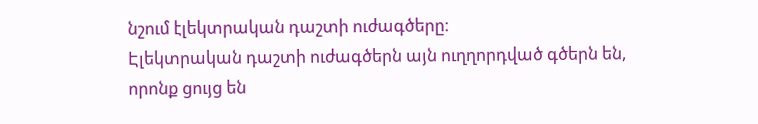նշում էլեկտրական դաշտի ուժագծերը։
Էլեկտրական դաշտի ուժագծերն այն ուղղորդված գծերն են, որոնք ցույց են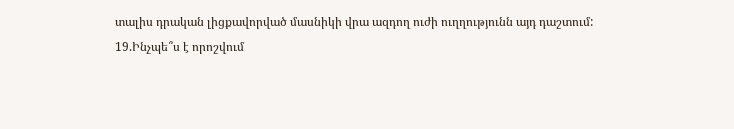տալիս դրական լիցքավորված մասնիկի վրա ազդող ուժի ուղղությունն այդ դաշտում:
19.Ինչպե՞ս է որոշվում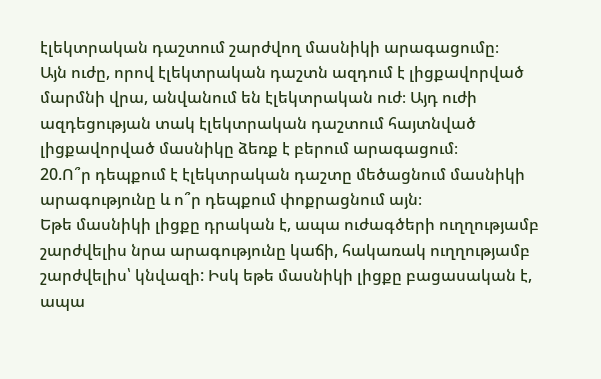էլեկտրական դաշտում շարժվող մասնիկի արագացումը։
Այն ուժը, որով էլեկտրական դաշտն ազդում է լիցքավորված մարմնի վրա, անվանում են էլեկտրական ուժ։ Այդ ուժի ազդեցության տակ էլեկտրական դաշտում հայտնված լիցքավորված մասնիկը ձեռք է բերում արագացում։
20.Ո՞ր դեպքում է էլեկտրական դաշտը մեծացնում մասնիկի արագությունը և ո՞ր դեպքում փոքրացնում այն։
Եթե մասնիկի լիցքը դրական է, ապա ուժագծերի ուղղությամբ շարժվելիս նրա արագությունը կաճի, հակառակ ուղղությամբ շարժվելիս՝ կնվազի: Իսկ եթե մասնիկի լիցքը բացասական է, ապա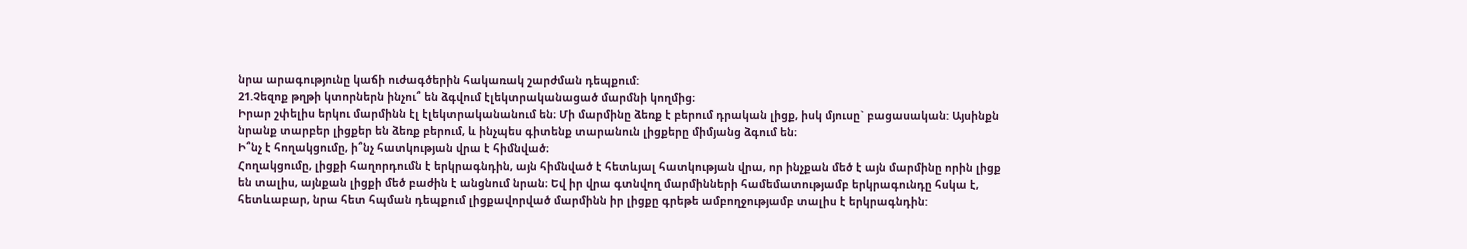նրա արագությունը կաճի ուժագծերին հակառակ շարժման դեպքում:
21.Չեզոք թղթի կտորներն ինչու՞ են ձգվում էլեկտրականացած մարմնի կողմից։
Իրար շփելիս երկու մարմինն էլ էլեկտրականանում են։ Մի մարմինը ձեռք է բերում դրական լիցք, իսկ մյուսը` բացասական: Այսինքն նրանք տարբեր լիցքեր են ձեռք բերում, և ինչպես գիտենք տարանուն լիցքերը միմյանց ձգում են։
Ի՞նչ է հողակցումը, ի՞նչ հատկության վրա է հիմնված։
Հողակցումը, լիցքի հաղորդումն է երկրագնդին, այն հիմնված է հետևյալ հատկության վրա, որ ինչքան մեծ է այն մարմինը որին լիցք են տալիս, այնքան լիցքի մեծ բաժին է անցնում նրան։ Եվ իր վրա գտնվող մարմինների համեմատությամբ երկրագունդը հսկա է, հետևաբար, նրա հետ հպման դեպքում լիցքավորված մարմինն իր լիցքը գրեթե ամբողջությամբ տալիս է երկրագնդին: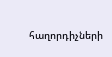հաղորդիչների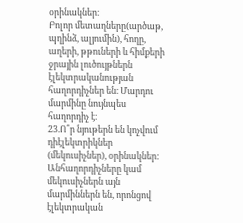օրինակներ։
Բոլոր մետաղները(արծաթ, պղինձ, ալյումին), հողը, աղերի, թթուների և հիմքերի ջրային լուծույթներն էլեկտրականության հաղորդիչներ են։ Մարդու մարմինը նույնպես հաղորդիչ է։
23.Ո՞ր նյութերն են կոչվում դիէլեկտրիկներ (մեկուսիչներ), օրինակներ:
Անհաղորդիչները կամ մեկուսիչներն այն մարմիններն են, որոնցով էլեկտրական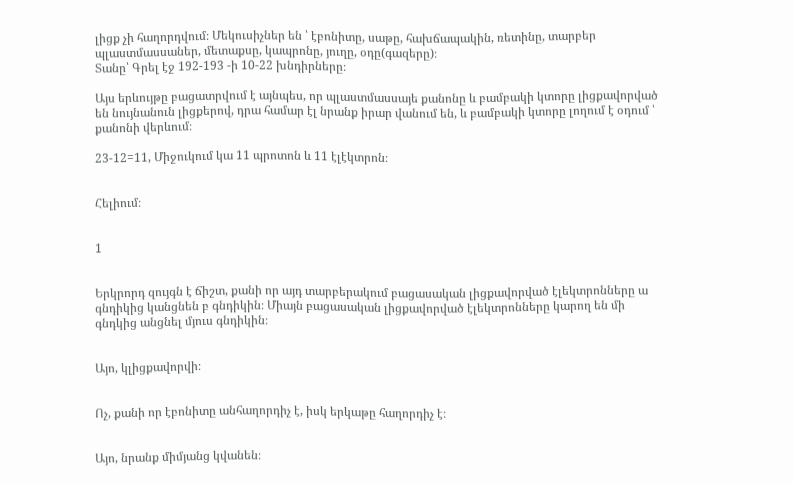լիցք չի հաղորդվում։ Մեկուսիչներ են ՝ էբոնիտը, սաթը, հախճապակին, ռետինը, տարբեր պլաստմասսաներ, մետաքսը, կապրոնը, յուղը, օդը(գազերը)։
Տանը՝ Գրել էջ 192-193 -ի 10-22 խնդիրները։

Այս երևույթը բացատրվում է այնպես, որ պլաստմասսայե քանոնը և բամբակի կտորը լիցքավորված են նույնանուն լիցքերով, դրա համար էլ նրանք իրար վանում են, և բամբակի կտորը լողում է օդում ՝ քանոնի վերևում։

23-12=11, Միջուկում կա 11 պրոտոն և 11 էլէկտրոն։


Հելիում։


1


Երկրորդ զույգն է ճիշտ, քանի որ այդ տարբերակում բացասական լիցքավորված էլեկտրոնները ա գնդիկից կանցնեն բ գնդիկին։ Միայն բացասական լիցքավորված էլեկտրոնները կարող են մի գնդկից անցնել մյուս գնդիկին։


Այո, կլիցքավորվի։


Ոչ, քանի որ էբոնիտը անհաղորդիչ է, իսկ երկաթը հաղորդիչ է։


Այո, նրանք միմյանց կվանեն։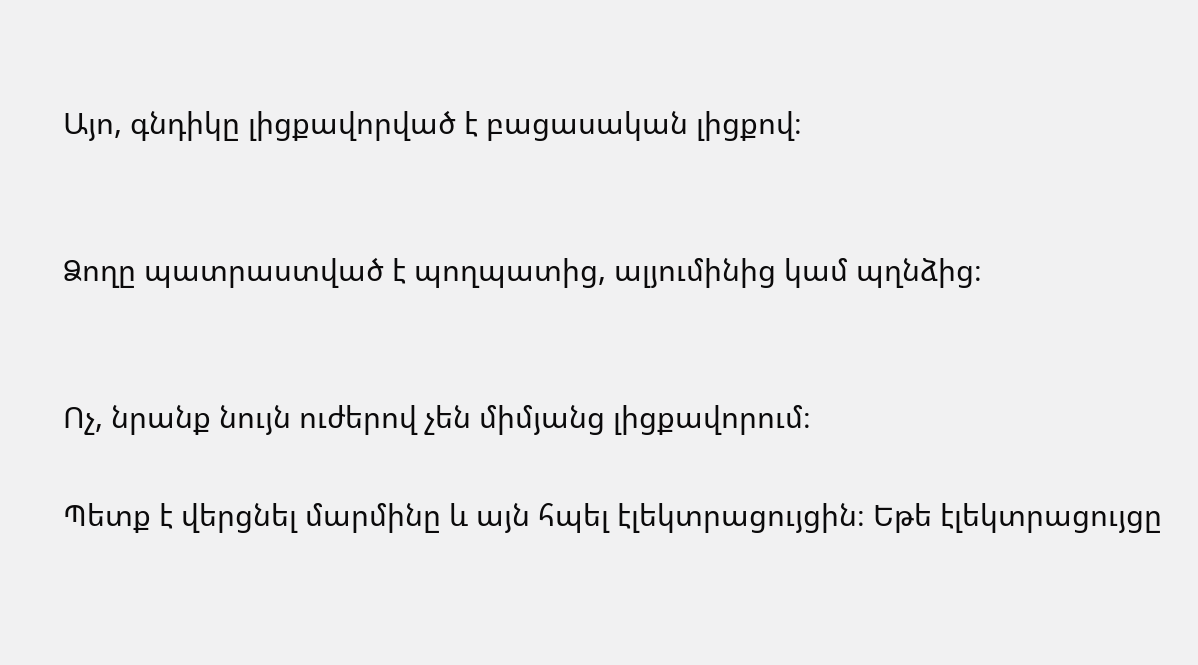Այո, գնդիկը լիցքավորված է բացասական լիցքով։


Ձողը պատրաստված է պողպատից, ալյումինից կամ պղնձից։


Ոչ, նրանք նույն ուժերով չեն միմյանց լիցքավորում։

Պետք է վերցնել մարմինը և այն հպել էլեկտրացույցին։ Եթե էլեկտրացույցը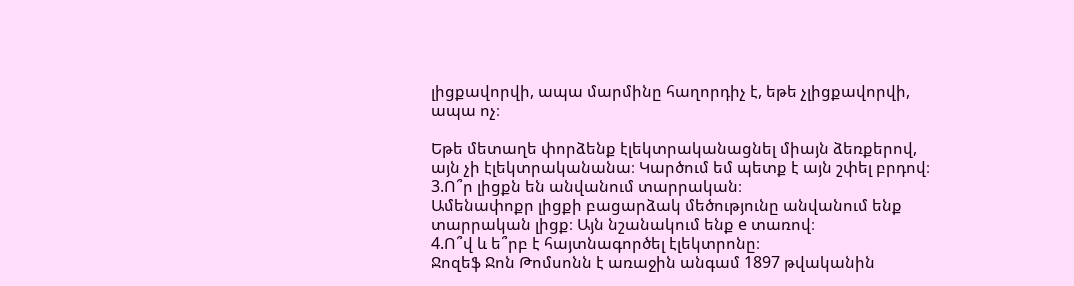լիցքավորվի, ապա մարմինը հաղորդիչ է, եթե չլիցքավորվի, ապա ոչ։

Եթե մետաղե փորձենք էլեկտրականացնել միայն ձեռքերով, այն չի էլեկտրականանա։ Կարծում եմ պետք է այն շփել բրդով։
3.Ո՞ր լիցքն են անվանում տարրական։
Ամենափոքր լիցքի բացարձակ մեծությունը անվանում ենք տարրական լիցք։ Այն նշանակում ենք e տառով։
4.Ո՞վ և ե՞րբ է հայտնագործել էլեկտրոնը։
Ջոզեֆ Ջոն Թոմսոնն է առաջին անգամ 1897 թվականին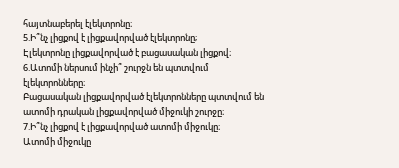հայտնաբերել էլեկտրոնը։
5.Ի՞նչ լիցքով է լիցքավորված էլեկտրոնը;
Էլեկտրոնը լիցքավորված է բացասական լիցքով։
6.Ատոմի ներսում ինչի՞ շուրջն են պտտվում էլեկտրոնները։
Բացասական լիցքավորված էլեկտրոնները պտտվում են ատոմի դրական լիցքավորված միջուկի շուրջը։
7.Ի՞նչ լիցքով է լիցքավորված ատոմի միջուկը։
Ատոմի միջուկը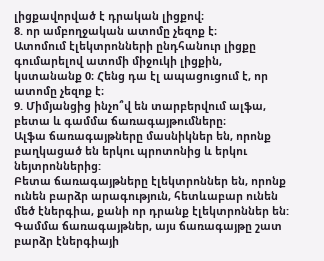լիցքավորված է դրական լիցքով։
8. որ ամբողջական ատոմը չեզոք է։
Ատոմում էլեկտրոնների ընդհանուր լիցքը գումարելով ատոմի միջուկի լիցքին, կստանանք 0։ Հենց դա էլ ապացուցում է, որ ատոմը չեզոք է։
9. Միմյանցից ինչո՞վ են տարբերվում ալֆա, բետա և գամմա ճառագայթումները։
Ալֆա ճառագայթները մասնիկներ են, որոնք բաղկացած են երկու պրոտոնից և երկու նեյտրոններից:
Բետա ճառագայթները էլեկտրոններ են, որոնք ունեն բարձր արագություն, հետևաբար ունեն մեծ էներգիա, քանի որ դրանք էլեկտրոններ են:
Գամմա ճառագայթներ, այս ճառագայթը շատ բարձր էներգիայի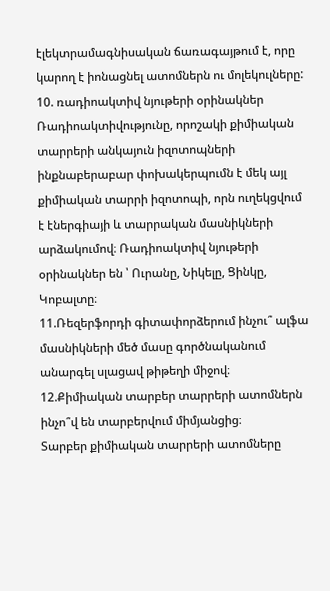էլեկտրամագնիսական ճառագայթում է, որը կարող է իոնացնել ատոմներն ու մոլեկուլները:
10. ռադիոակտիվ նյութերի օրինակներ
Ռադիոակտիվությունը, որոշակի քիմիական տարրերի անկայուն իզոտոպների ինքնաբերաբար փոխակերպումն է մեկ այլ քիմիական տարրի իզոտոպի, որն ուղեկցվում է էներգիայի և տարրական մասնիկների արձակումով։ Ռադիոակտիվ նյութերի օրինակներ են ՝ Ուրանը, Նիկելը, Ցինկը, Կոբալտը։
11.Ռեզերֆորդի գիտափորձերում ինչու՞ ալֆա մասնիկների մեծ մասը գործնականում անարգել սլացավ թիթեղի միջով։
12.Քիմիական տարբեր տարրերի ատոմներն ինչո՞վ են տարբերվում միմյանցից։
Տարբեր քիմիական տարրերի ատոմները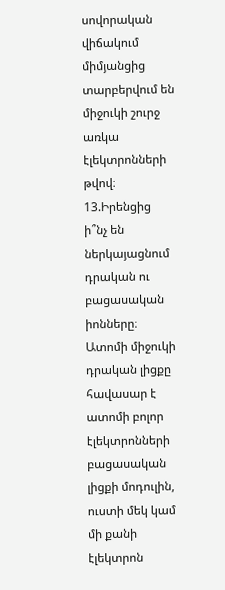սովորական վիճակում միմյանցից տարբերվում են միջուկի շուրջ առկա էլեկտրոնների թվով։
13.Իրենցից ի՞նչ են ներկայացնում դրական ու բացասական իոնները։
Ատոմի միջուկի դրական լիցքը հավասար է ատոմի բոլոր էլեկտրոնների բացասական լիցքի մոդուլին, ուստի մեկ կամ մի քանի էլեկտրոն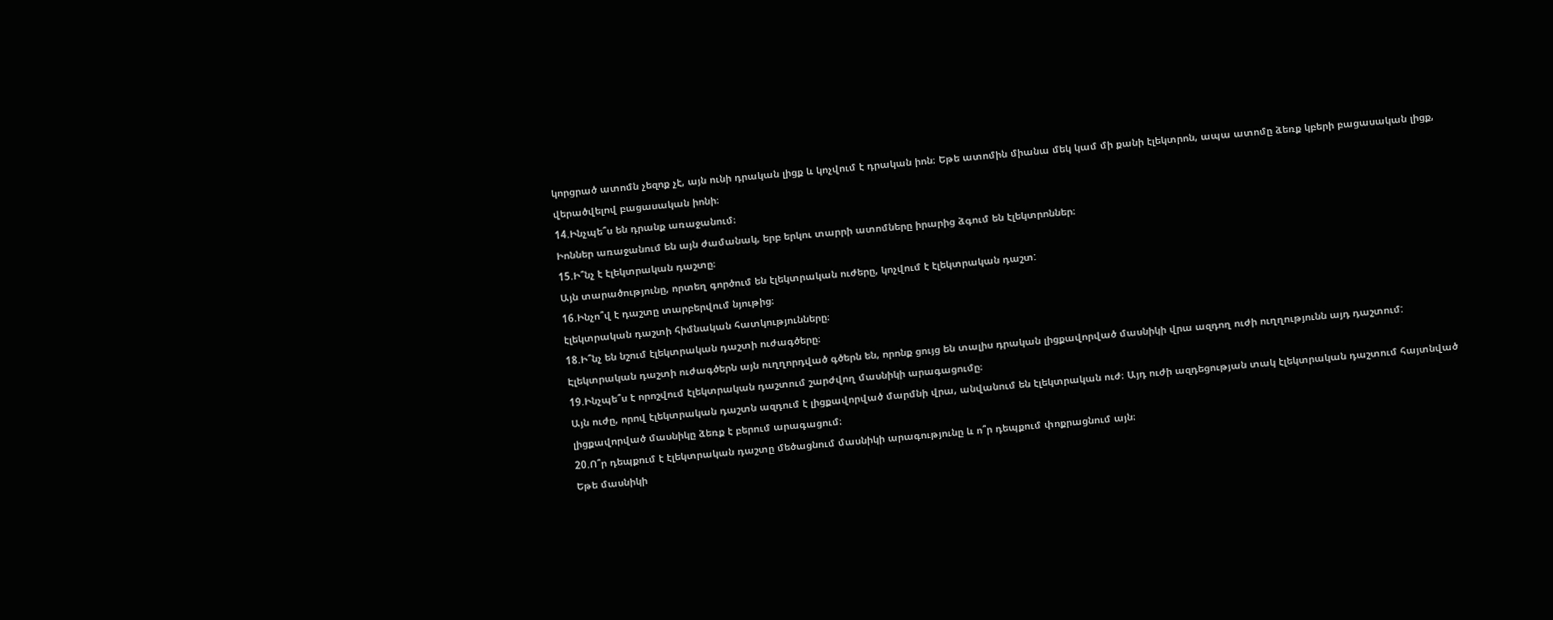կորցրած ատոմն չեզոք չէ, այն ունի դրական լիցք և կոչվում է դրական իոն։ Եթե ատոմին միանա մեկ կամ մի քանի էլեկտրոն, ապա ատոմը ձեռք կբերի բացասական լիցք, վերածվելով բացասական իոնի։
14.Ինչպե՞ս են դրանք առաջանում։
Իոններ առաջանում են այն ժամանակ, երբ երկու տարրի ատոմները իրարից ձգում են էլեկտրոններ։
15.Ի՞նչ է էլեկտրական դաշտը։
Այն տարածությունը, որտեղ գործում են էլեկտրական ուժերը, կոչվում է էլեկտրական դաշտ:
16.Ինչո՞վ է դաշտը տարբերվում նյութից։
էլեկտրական դաշտի հիմնական հատկությունները։
18.Ի՞նչ են նշում էլեկտրական դաշտի ուժագծերը։
Էլեկտրական դաշտի ուժագծերն այն ուղղորդված գծերն են, որոնք ցույց են տալիս դրական լիցքավորված մասնիկի վրա ազդող ուժի ուղղությունն այդ դաշտում:
19.Ինչպե՞ս է որոշվում էլեկտրական դաշտում շարժվող մասնիկի արագացումը։
Այն ուժը, որով էլեկտրական դաշտն ազդում է լիցքավորված մարմնի վրա, անվանում են էլեկտրական ուժ։ Այդ ուժի ազդեցության տակ էլեկտրական դաշտում հայտնված լիցքավորված մասնիկը ձեռք է բերում արագացում։
20.Ո՞ր դեպքում է էլեկտրական դաշտը մեծացնում մասնիկի արագությունը և ո՞ր դեպքում փոքրացնում այն։
Եթե մասնիկի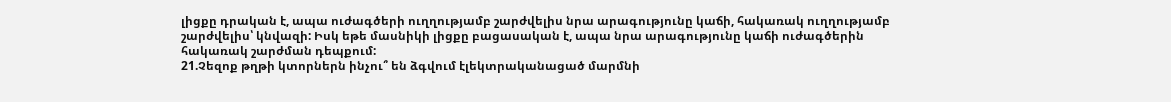լիցքը դրական է, ապա ուժագծերի ուղղությամբ շարժվելիս նրա արագությունը կաճի, հակառակ ուղղությամբ շարժվելիս՝ կնվազի: Իսկ եթե մասնիկի լիցքը բացասական է, ապա նրա արագությունը կաճի ուժագծերին հակառակ շարժման դեպքում:
21.Չեզոք թղթի կտորներն ինչու՞ են ձգվում էլեկտրականացած մարմնի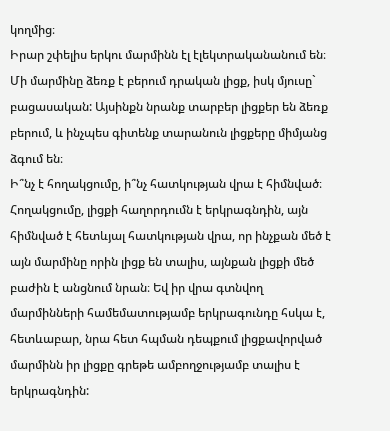կողմից։
Իրար շփելիս երկու մարմինն էլ էլեկտրականանում են։ Մի մարմինը ձեռք է բերում դրական լիցք, իսկ մյուսը` բացասական: Այսինքն նրանք տարբեր լիցքեր են ձեռք բերում, և ինչպես գիտենք տարանուն լիցքերը միմյանց ձգում են։
Ի՞նչ է հողակցումը, ի՞նչ հատկության վրա է հիմնված։
Հողակցումը, լիցքի հաղորդումն է երկրագնդին, այն հիմնված է հետևյալ հատկության վրա, որ ինչքան մեծ է այն մարմինը որին լիցք են տալիս, այնքան լիցքի մեծ բաժին է անցնում նրան։ Եվ իր վրա գտնվող մարմինների համեմատությամբ երկրագունդը հսկա է, հետևաբար, նրա հետ հպման դեպքում լիցքավորված մարմինն իր լիցքը գրեթե ամբողջությամբ տալիս է երկրագնդին: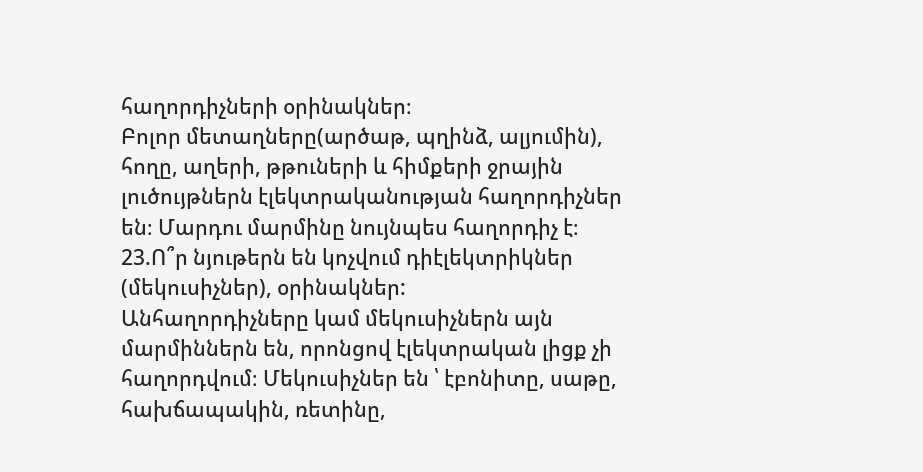հաղորդիչների օրինակներ։
Բոլոր մետաղները(արծաթ, պղինձ, ալյումին), հողը, աղերի, թթուների և հիմքերի ջրային լուծույթներն էլեկտրականության հաղորդիչներ են։ Մարդու մարմինը նույնպես հաղորդիչ է։
23.Ո՞ր նյութերն են կոչվում դիէլեկտրիկներ (մեկուսիչներ), օրինակներ:
Անհաղորդիչները կամ մեկուսիչներն այն մարմիններն են, որոնցով էլեկտրական լիցք չի հաղորդվում։ Մեկուսիչներ են ՝ էբոնիտը, սաթը, հախճապակին, ռետինը,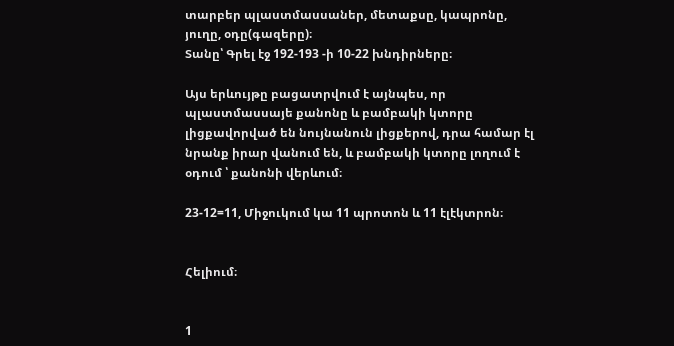տարբեր պլաստմասսաներ, մետաքսը, կապրոնը, յուղը, օդը(գազերը)։
Տանը՝ Գրել էջ 192-193 -ի 10-22 խնդիրները։

Այս երևույթը բացատրվում է այնպես, որ պլաստմասսայե քանոնը և բամբակի կտորը լիցքավորված են նույնանուն լիցքերով, դրա համար էլ նրանք իրար վանում են, և բամբակի կտորը լողում է օդում ՝ քանոնի վերևում։

23-12=11, Միջուկում կա 11 պրոտոն և 11 էլէկտրոն։


Հելիում։


1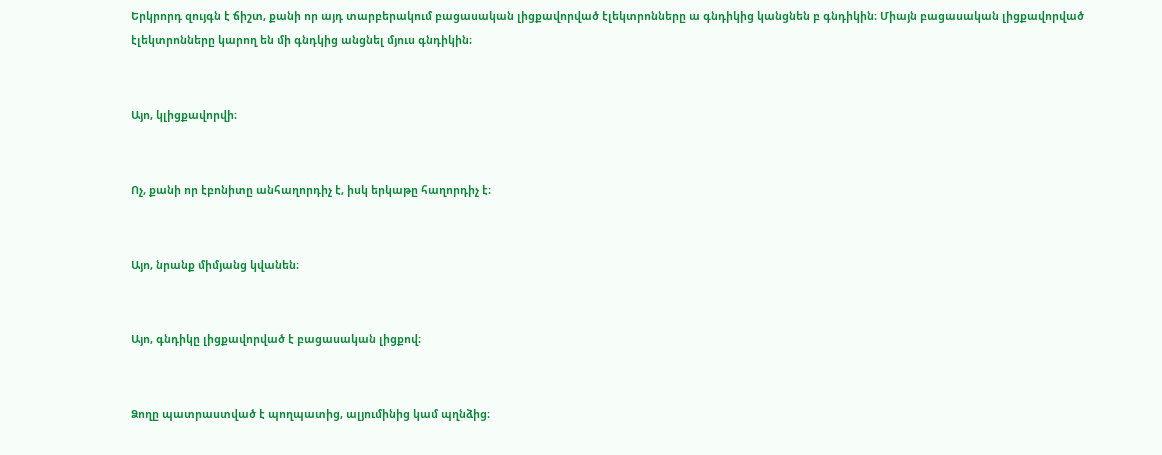Երկրորդ զույգն է ճիշտ, քանի որ այդ տարբերակում բացասական լիցքավորված էլեկտրոնները ա գնդիկից կանցնեն բ գնդիկին։ Միայն բացասական լիցքավորված էլեկտրոնները կարող են մի գնդկից անցնել մյուս գնդիկին։


Այո, կլիցքավորվի։


Ոչ, քանի որ էբոնիտը անհաղորդիչ է, իսկ երկաթը հաղորդիչ է։


Այո, նրանք միմյանց կվանեն։


Այո, գնդիկը լիցքավորված է բացասական լիցքով։


Ձողը պատրաստված է պողպատից, ալյումինից կամ պղնձից։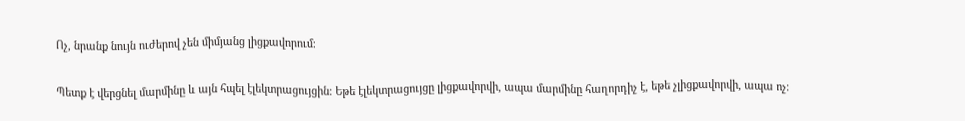Ոչ, նրանք նույն ուժերով չեն միմյանց լիցքավորում։

Պետք է վերցնել մարմինը և այն հպել էլեկտրացույցին։ Եթե էլեկտրացույցը լիցքավորվի, ապա մարմինը հաղորդիչ է, եթե չլիցքավորվի, ապա ոչ։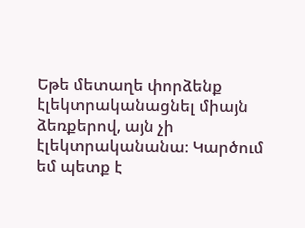Եթե մետաղե փորձենք էլեկտրականացնել միայն ձեռքերով, այն չի էլեկտրականանա։ Կարծում եմ պետք է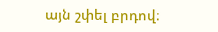այն շփել բրդով։